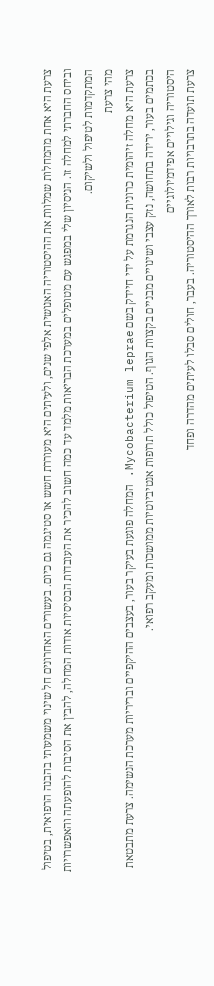צרעת היא אחת מהמחלות שמלוות את ההיסטוריה האנושית אלפי שנים, ולעיתים היא מעוררת חשש או סטיגמה גם כיום. בעשורים האחרונים חל שינוי משמעותי בהבנה הרפואית, בטיפול וביחס החברתי למחלה זו. הניסיון שלי במפגש עם מטופלים במערכת הבריאות מלמד עד כמה חשוב להכיר את העובדות הבסיסיות אודות המחלה, להבין את הסיבות להופעתה והאפשרויות המתקדמות לטיפול ולשיקום.
מהי צרעת
צרעת היא מחלה זיהומית כרונית הנגרמת על ידי חיידק בשם Mycobacterium leprae. המחלה פוגעת בעיקר בעור, בעצבים ההיקפיים ובריריות מערכת הנשימה. צרעת מתבטאת בכתמים בעור, ירידה בתחושה, נזק עצבי ושינויים מבניים בקצוות הגוף. הטיפול כולל תרופות אנטיביוטיות ממושכות ומעקב רפואי.
היסטוריה וגילויים אפידמיולוגיים
צרעת תועדה בתרבויות רבות לאורך ההיסטוריה. בעבר, חולים סבלו לעיתים מהדרה ופחד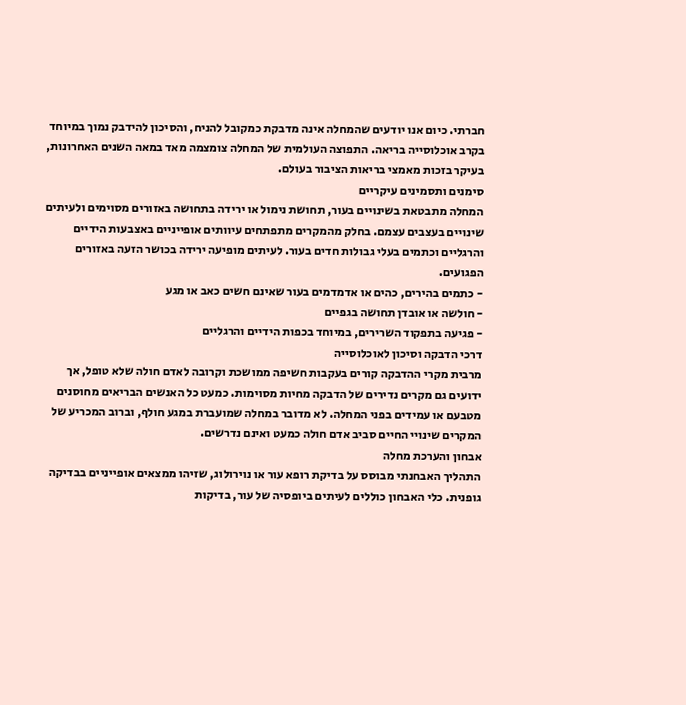חברתי. כיום אנו יודעים שהמחלה אינה מדבקת כמקובל להניח, והסיכון להידבק נמוך במיוחד בקרב אוכלוסייה בריאה. התפוצה העולמית של המחלה צומצמה מאד במאה השנים האחרונות, בעיקר בזכות מאמצי בריאות הציבור בעולם.
סימנים ותסמינים עיקריים
המחלה מתבטאת בשינויים בעור, תחושת נימול או ירידה בתחושה באזורים מסוימים ולעיתים שינויים בעצבים עצמם. בחלק מהמקרים מתפתחים עיוותים אופייניים באצבעות הידיים והרגליים וכתמים בעלי גבולות חדים בעור. לעיתים מופיעה ירידה בכושר הזעה באזורים הפגועים.
- כתמים בהירים, כהים או אדמדמים בעור שאינם חשים כאב או מגע
- חולשה או אובדן תחושה בגפיים
- פגיעה בתפקוד השרירים, במיוחד בכפות הידיים והרגליים
דרכי הדבקה וסיכון לאוכלוסייה
מרבית מקרי ההדבקה קורים בעקבות חשיפה ממושכת וקרובה לאדם חולה שלא טופל, אך ידועים גם מקרים נדירים של הדבקה מחיות מסוימות. כמעט כל האנשים הבריאים מחוסנים מטבעם או עמידים בפני המחלה. לא מדובר במחלה שמועברת במגע חולף, וברוב המכריע של המקרים שינויי החיים סביב אדם חולה כמעט ואינם נדרשים.
אבחון והערכת מחלה
התהליך האבחנתי מבוסס על בדיקת רופא עור או נוירולוג, שזיהו ממצאים אופייניים בבדיקה גופנית. כלי האבחון כוללים לעיתים ביופסיה של עור, בדיקות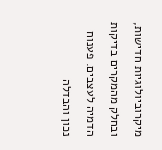מיקרוביולוגיות חדישות, ובחלק מהמקרים בדיקות הדמיה לעצבים. פענוח נכון והבדלה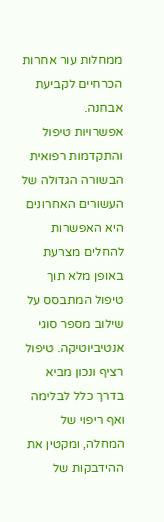ממחלות עור אחרות הכרחיים לקביעת אבחנה.
אפשרויות טיפול והתקדמות רפואית
הבשורה הגדולה של העשורים האחרונים היא האפשרות להחלים מצרעת באופן מלא תוך טיפול המתבסס על שילוב מספר סוגי אנטיביוטיקה. טיפול רציף ונכון מביא בדרך כלל לבלימה ואף ריפוי של המחלה, ומקטין את ההידבקות של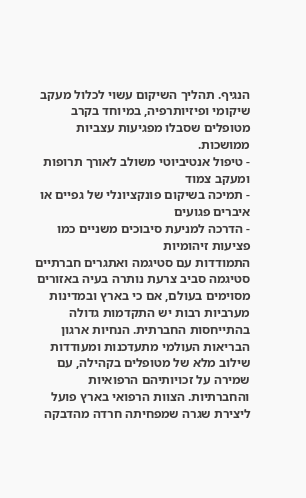הנגיף. תהליך השיקום עשוי לכלול מעקב שיקומי ופיזיותרפיה, במיוחד בקרב מטופלים שסבלו מפגיעות עצביות ממושכות.
- טיפול אנטיביוטי משולב לאורך תרופות ומעקב צמוד
- תמיכה בשיקום פונקציונלי של גפיים או איברים פגועים
- הדרכה למניעת סיבוכים משניים כמו פציעות זיהומיות
התמודדות עם סטיגמה ואתגרים חברתיים
סטיגמה סביב צרעת נותרה בעיה באזורים מסוימים בעולם, אם כי בארץ ובמדינות מערביות רבות יש התקדמות גדולה בהתייחסות החברתית. הנחיות ארגון הבריאות העולמי מתעדכנות ומעודדות שילוב מלא של מטופלים בקהילה, עם שמירה על זכויותיהם הרפואיות והחברתיות. הצוות הרפואי בארץ פועל ליצירת שגרה שמפחיתה חרדה מהדבקה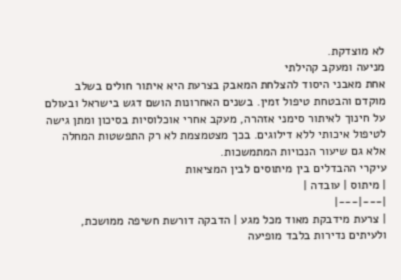לא מוצדקת.
מניעה ומעקב קהילתי
אחת מאבני היסוד להצלחת המאבק בצרעת היא איתור חולים בשלב מוקדם והבטחת טיפול זמין. בשנים האחרונות הושם דגש בישראל ובעולם על חינוך לאיתור סימני אזהרה, מעקב אחרי אוכלוסיות בסיכון ומתן גישה לטיפול איכותי ללא דילוגים. בכך מצטמצמת לא רק התפשטות המחלה אלא גם שיעור הנכויות המתמשכות.
עיקרי ההבדלים בין מיתוסים לבין המציאות
| מיתוס | עובדה |
|---|---|
| צרעת מידבקת מאוד מכל מגע | הדבקה דורשת חשיפה ממושכת, ולעיתים נדירות בלבד מופיעה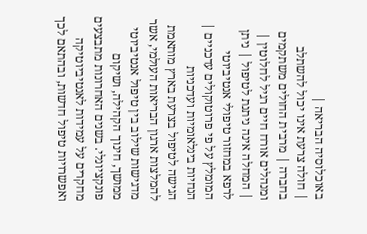באוכלוסיה הבריאה |
| חולה צרעת אינו יכול להשתלב בחברה | מרבית החולים משתקמים ומנהלים אורח חיים רגיל לחלוטין |
| המחלה אינה ניתנת לטיפול | ניתן לרפא במחזור טיפולי אנטיביוטי המומלץ על פי פרוטוקולים עדכניים |
הנחיות בינלאומיות ועדכניות
הגישה לטיפול בצרעת בארץ מותאמת להמלצות ארגון הבריאות העולמי, אשר מדגישות שילוב בין טיפול אנטיביוטי ממושך, חינוך הקהילה, ושיקום פונקציונלי. בשנים האחרונות מתבצעים מחקרים על עמידות לאנטיביוטיקה ואפשרויות טיפול חדשות, ובהתאם לכך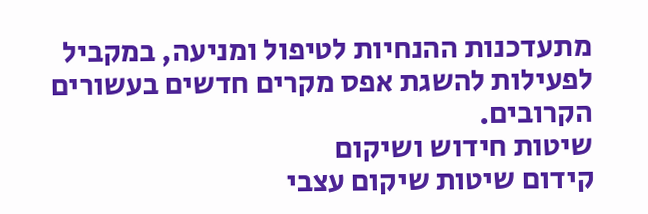מתעדכנות ההנחיות לטיפול ומניעה, במקביל לפעילות להשגת אפס מקרים חדשים בעשורים הקרובים.
שיטות חידוש ושיקום
קידום שיטות שיקום עצבי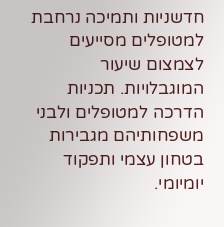חדשניות ותמיכה נרחבת למטופלים מסייעים לצמצום שיעור המוגבלויות. תכניות הדרכה למטופלים ולבני משפחותיהם מגבירות בטחון עצמי ותפקוד יומיומי.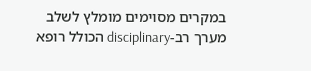במקרים מסוימים מומלץ לשלב מערך רב-disciplinary הכולל רופא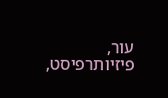עור, פיזיותרפיסט,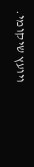ויועץ שיקומי.